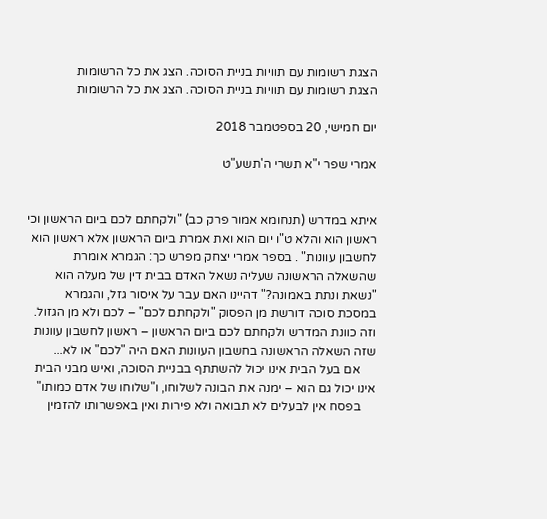הצגת רשומות עם תוויות בניית הסוכה. הצג את כל הרשומות
הצגת רשומות עם תוויות בניית הסוכה. הצג את כל הרשומות

יום חמישי, 20 בספטמבר 2018

אמרי שפר י"א תשרי ה'תשע"ט


איתא במדרש (תנחומא אמור פרק כב) "ולקחתם לכם ביום הראשון וכי ראשון הוא והלא ט"ו יום הוא ואת אמרת ביום הראשון אלא ראשון הוא לחשבון עוונות" . בספר אמרי יצחק מפרש כך: הגמרא אומרת שהשאלה הראשונה שעליה נשאל האדם בבית דין של מעלה הוא "נשאת ונתת באמונה?" דהיינו האם עבר על איסור גזל, והגמרא במסכת סוכה דורשת מן הפסוק "ולקחתם לכם" – לכם ולא מן הגזול. וזה כוונת המדרש ולקחתם לכם ביום הראשון – ראשון לחשבון עוונות שזה השאלה הראשונה בחשבון העוונות האם היה "לכם" או לא...
     אם בעל הבית אינו יכול להשתתף בבניית הסוכה, ואיש מבני הבית אינו יכול גם הוא – ימנה את הבונה לשלוחו, ו"שלוחו של אדם כמותו"
     בפסח אין לבעלים לא תבואה ולא פירות ואין באפשרותו להזמין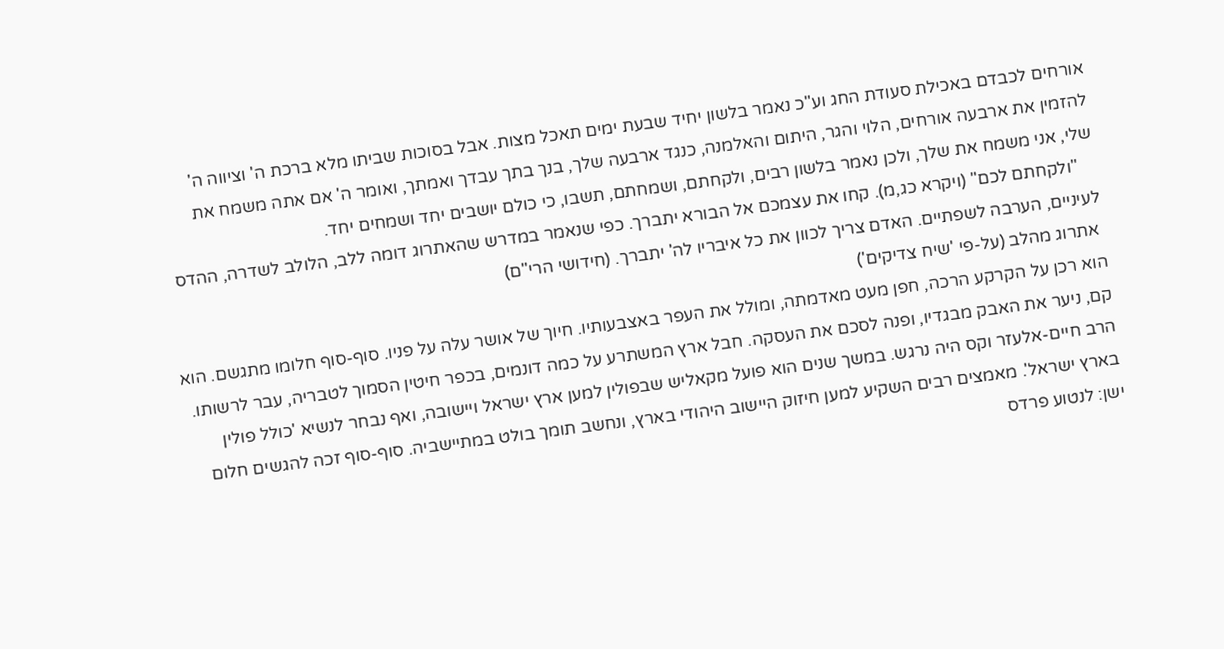אורחים לכבדם באכילת סעודת החג וע"כ נאמר בלשון יחיד שבעת ימים תאכל מצות. אבל בסוכות שביתו מלא ברכת ה' וציווה ה' להזמין את ארבעה אורחים, הלוי והגר, היתום והאלמנה, כנגד ארבעה שלך, בנך בתך עבדך ואמתך, ואומר ה' אם אתה משמח את שלי, אני משמח את שלך, ולכן נאמר בלשון רבים, ולקחתם, ושמחתם, תשבו, כי כולם יושבים יחד ושמחים יחד.
    "ולקחתם לכם" (ויקרא כג,מ). קחו את עצמכם אל הבורא יתברך. כפי שנאמר במדרש שהאתרוג דומה ללב, הלולב לשדרה, ההדס לעיניים, הערבה לשפתיים. האדם צריך לכוון את כל איבריו לה' יתברך. (חידושי הרי"ם)
 אתרוג מהלב (על-פי 'שיח צדיקים')
הוא רכן על הקרקע הרכה, חפן מעט מאדמתה, ומולל את העפר באצבעותיו. חיוך של אושר עלה על פניו. סוף-סוף חלומו מתגשם. הוא קם, ניער את האבק מבגדיו, ופנה לסכם את העסקה. חבל ארץ המשתרע על כמה דונמים, בכפר חיטין הסמוך לטבריה, עבר לרשותו.
הרב חיים-אלעזר וקס היה נרגש. במשך שנים הוא פועל מקאליש שבפולין למען ארץ ישראל ויישובה, ואף נבחר לנשיא 'כולל פולין בארץ ישראל'. מאמצים רבים השקיע למען חיזוק היישוב היהודי בארץ, ונחשב תומך בולט במתיישביה. סוף-סוף זכה להגשים חלום ישן: לנטוע פרדס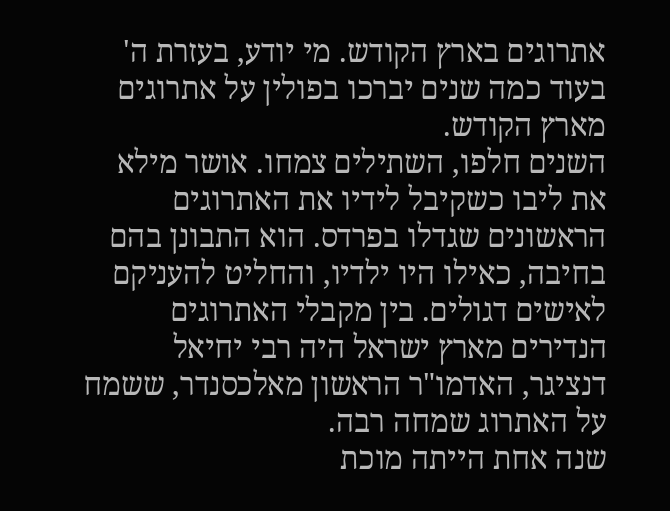אתרוגים בארץ הקודש. מי יודע, בעזרת ה' בעוד כמה שנים יברכו בפולין על אתרוגים מארץ הקודש.
השנים חלפו, השתילים צמחו. אושר מילא את ליבו כשקיבל לידיו את האתרוגים הראשונים שגדלו בפרדס. הוא התבונן בהם בחיבה, כאילו היו ילדיו, והחליט להעניקם לאישים דגולים. בין מקבלי האתרוגים הנדירים מארץ ישראל היה רבי יחיאל דנציגר, האדמו"ר הראשון מאלכסנדר, ששמח על האתרוג שמחה רבה.
שנה אחת הייתה מוכת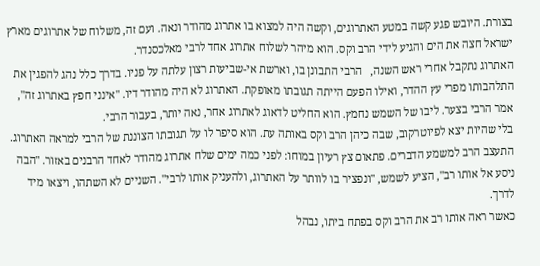בצורת. היובש פגע קשה במטע האתרוגים, וקשה היה למצוא בו אתרוג מהודר ונאה. ועם זה, משלוח של אתרוגים מארץ ישראל חצה את הים והגיע לידי הרב וקס. הוא מיהר לשלוח אתרוג אחד לרבי מאלכסנדר.
האתרוג נתקבל אחרי ראש השנה,   הרבי התבונן בו, וארשת אי-שביעות רצון עלתה על פניו. בדרך כלל נהג להפגין את התלהבותו מפרי עץ ההדר, ואילו הפעם הייתה תגובתו מאופקת. האתרוג לא היה מהודר דיו. "אינני חפץ באתרוג זה", אמר הרבי בצער. ליבו של השמש נחמץ. הוא החליט לדאוג לאתרוג אחר, נאה יותר, בעבור הרבי.
בלי שהיות יצא לפיוטרקוב, שבה כיהן הרב וקס באותה עת. הוא סיפר לו על תגובתו הצוננת של הרבי למראה האתרוג. התעצב הרב למשמע הדברים. פתאום צץ רעיון במוחו: לפני כמה ימים שלח אתרוג מהודר לאחד הרבנים באזור. "הבה ניסע אל אותו רב", הציע לשמש, "ונפציר בו לוותר על האתרוג, ולהעניק אותו לרבי". השניים לא השתהו, ויצאו מיד לדרך.
כאשר ראה אותו רב את הרב וקס בפתח ביתו, נבהל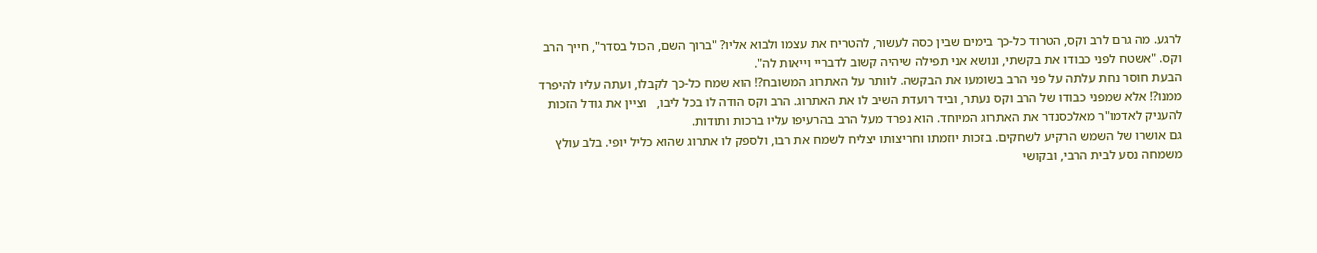לרגע. מה גרם לרב וקס, הטרוד כל-כך בימים שבין כסה לעשור, להטריח את עצמו ולבוא אליו? "ברוך השם, הכול בסדר", חייך הרב וקס. "אשטח לפני כבודו את בקשתי, ונושא אני תפילה שיהיה קשוב לדבריי וייאות לה".
הבעת חוסר נחת עלתה על פני הרב בשומעו את הבקשה. לוותר על האתרוג המשובח?! הוא שמח כל-כך לקבלו, ועתה עליו להיפרד ממנו?! אלא שמפני כבודו של הרב וקס נעתר, וביד רועדת השיב לו את האתרוג. הרב וקס הודה לו בכל ליבו,   וציין את גודל הזכות להעניק לאדמו"ר מאלכסנדר את האתרוג המיוחד. הוא נפרד מעל הרב בהרעיפו עליו ברכות ותודות.
גם אושרו של השמש הרקיע לשחקים. בזכות יוזמתו וחריצותו יצליח לשמח את רבו, ולספק לו אתרוג שהוא כליל יופי. בלב עולץ משמחה נסע לבית הרבי, ובקושי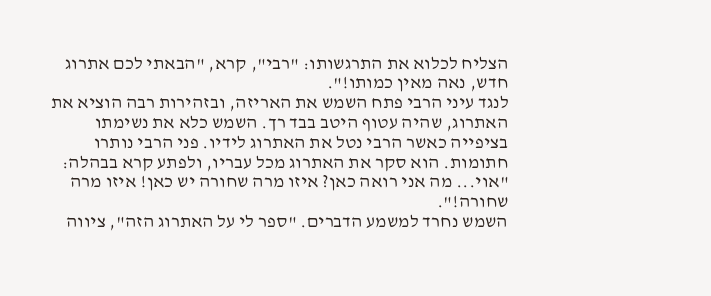הצליח לכלוא את התרגשותו: "רבי", קרא, "הבאתי לכם אתרוג חדש, נאה מאין כמותו!".
לנגד עיני הרבי פתח השמש את האריזה, ובזהירות רבה הוציא את האתרוג, שהיה עטוף היטב בבד רך. השמש כלא את נשימתו בציפייה כאשר הרבי נטל את האתרוג לידיו. פני הרבי נותרו חתומות. הוא סקר את האתרוג מכל עבריו, ולפתע קרא בבהלה: "אוי... מה אני רואה כאן? איזו מרה שחורה יש כאן! איזו מרה שחורה!".
השמש נחרד למשמע הדברים. "ספר לי על האתרוג הזה", ציווה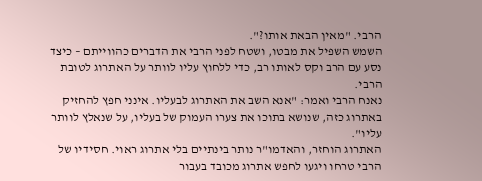הרבי. "מאין הבאת אותו?".
השמש השפיל את מבטו, ושטח לפני הרבי את הדברים כהווייתם – כיצד נסע עם הרב וקס לאותו רב, כדי ללחוץ עליו לוותר על האתרוג לטובת הרבי.
נאנח הרבי ואמר: "אנא השב את האתרוג לבעליו. אינני חפץ להחזיק באתרוג כזה, שנושא בתוכו את צערו העמוק של בעליו, על שנאלץ לוותר עליו".
האתרוג הוחזר, והאדמו"ר נותר בינתיים בלי אתרוג ראוי. חסידיו של הרבי טרחו ויגעו לחפש אתרוג מכובד בעבור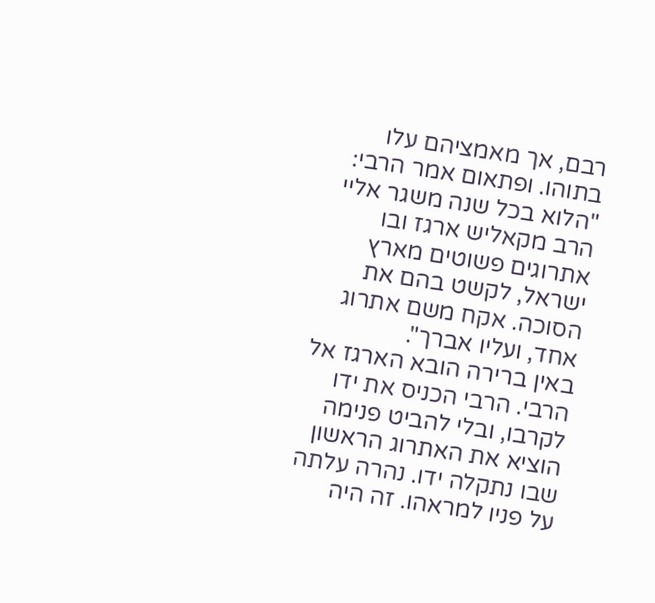רבם, אך מאמציהם עלו בתוהו. ופתאום אמר הרבי: "הלוא בכל שנה משגר אליי הרב מקאליש ארגז ובו אתרוגים פשוטים מארץ ישראל, לקשט בהם את הסוכה. אקח משם אתרוג אחד, ועליו אברך".
באין ברירה הובא הארגז אל הרבי. הרבי הכניס את ידו לקרבו, ובלי להביט פנימה הוציא את האתרוג הראשון שבו נתקלה ידו. נהרה עלתה על פניו למראהו. זה היה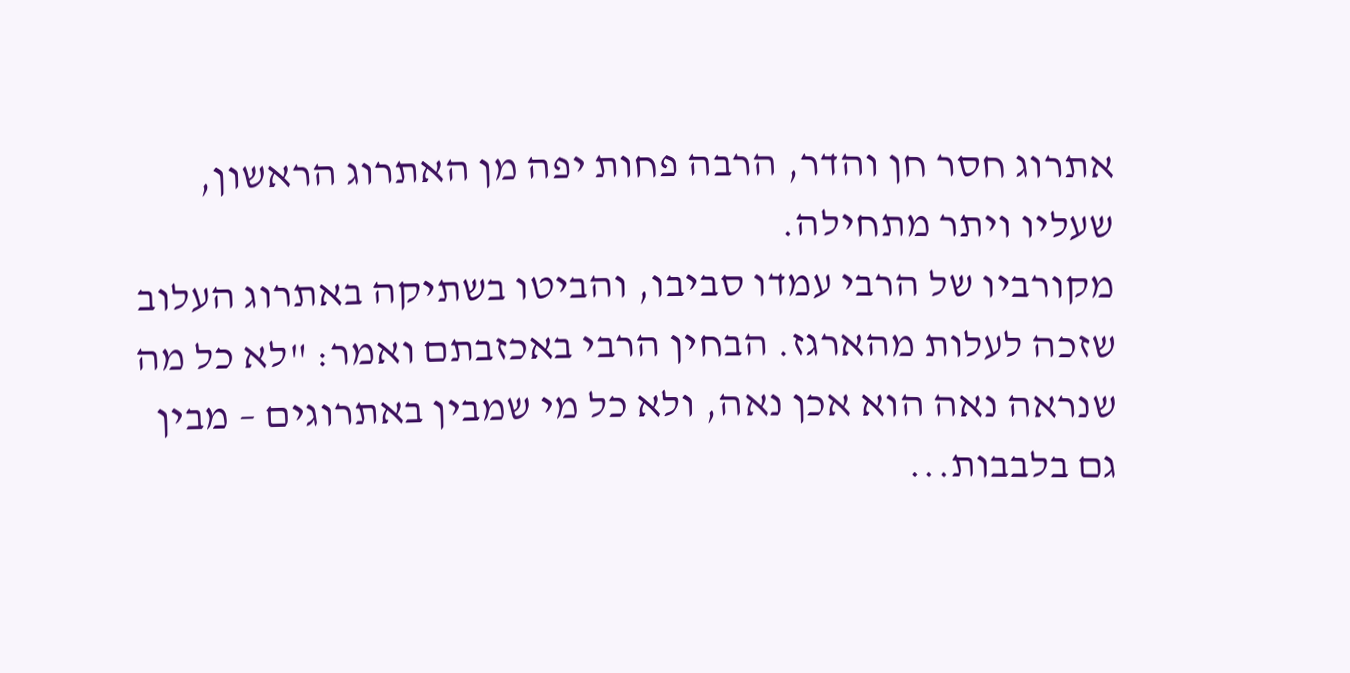אתרוג חסר חן והדר, הרבה פחות יפה מן האתרוג הראשון, שעליו ויתר מתחילה.
מקורביו של הרבי עמדו סביבו, והביטו בשתיקה באתרוג העלוב שזכה לעלות מהארגז. הבחין הרבי באכזבתם ואמר: "לא כל מה שנראה נאה הוא אכן נאה, ולא כל מי שמבין באתרוגים – מבין גם בלבבות...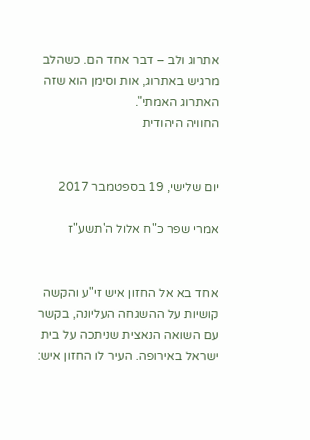אתרוג ולב – דבר אחד הם. כשהלב מרגיש באתרוג, אות וסימן הוא שזה האתרוג האמתי".
החוויה היהודית


יום שלישי, 19 בספטמבר 2017

אמרי שפר כ"ח אלול ה'תשע"ז


אחד בא אל החזון איש זי"ע והקשה קושיות על ההשגחה העליונה, בקשר עם השואה הנאצית שניתכה על בית ישראל באירופה. העיר לו החזון איש: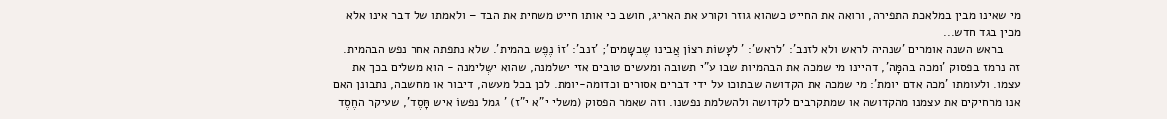מי שאינו מבין במלאכת התפירה, ורואה את החייט כשהוא גוזר וקורע את האריג, חושב כי אותו חייט משחית את הבד – ולאמתו של דבר אינו אלא מכין בגד חדש...
     בראש השנה אומרים 'שנהיה לראש ולא לזנב': 'לראש': ' לעָּשוֹת רצוֹן אֲבינו שֶבשָּמים'; 'זנב': 'זוֹ נֶפֶש בהמית'. שלא נתפתה אחר נפש הבהמית. זה נרמז בפסוק 'ומכה בהמָּה', דהיינו מי שמכה את הבהמיות שבו ע"י תשובה ומעשים טובים אזי ישלמנה, שהוא ישְּלימנה - הוא משלים בכך את עצמו. ולעומתו 'מכה אדם יומת': מי שמכה את הקדושה שבתוכו על ידי דברים אסורים וכדומה-יומת. לכן בכל מעשה, דיבור או מחשבה, נתבונן האם אנו מרחיקים את עצמנו מהקדושה או שמתקרבים לקדושה ולהשלמת נפשנו. וזה שאמר הפסוק (משלי י"א י"ז) ' גמל נפשוֹ איש חָּסֶד', שעיקר החֶסֶד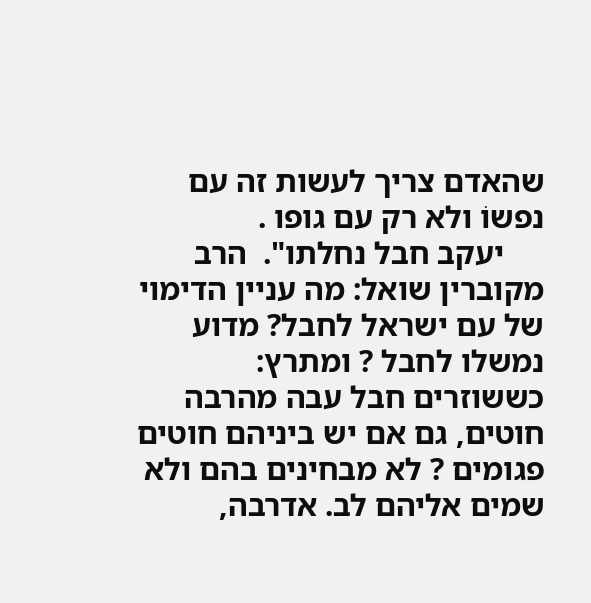שהאדם צריך לעשות זה עם נפשוֹ ולא רק עם גופו .
     יעקב חבל נחלתו".  הרב מקוברין שואל: מה עניין הדימוי של עם ישראל לחבל? מדוע נמשלו לחבל ? ומתרץ: כששוזרים חבל עבה מהרבה חוטים, גם אם יש ביניהם חוטים פגומים ? לא מבחינים בהם ולא שמים אליהם לב. אדרבה,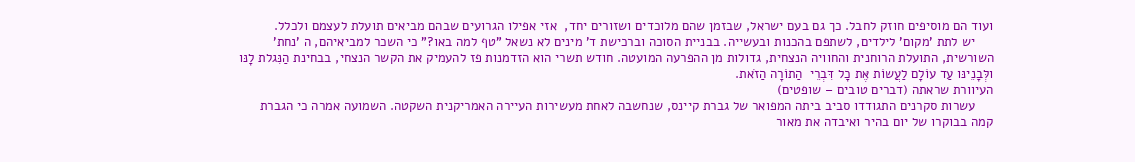ועוד הם מוסיפים חוזק לחבל. כך גם בעם ישראל, שבזמן שהם מלוכדים ושזורים יחד,  אזי אפילו הגרועים שבהם מביאים תועלת לעצמם ולכלל.
     יש לתת 'מקום' לילדים, לשתפם בהכנות ובעשייה. בבניית הסוכה וברכישת ד' מינים לא נשאל "טף למה באו?" כי השכר למביאיהם, ה 'נחת' השורשית, התועלת הרוחנית והחוויה הנצחית, גדולות מן ההפרעה המועטה. חודש תשרי הוא הזדמנות פז להעמיק את הקשר הנצחי, בבחינת הַנִּגלת לָנּו  ולְּבָנֵינּו עַד עוֹלָם לַעֲשוֹת אֶּת כָל דִּבְרֵי  הַתוֹרָה הַזֹאת.
העיוורת שראתה (דברים טובים – שופטים)
     עשרות סקרנים התגודדו סביב ביתה המפואר של גברת קיינס, שנחשבה לאחת מעשירות העיירה האמריקנית השקטה. השמועה אמרה כי הגברת קמה בבוקרו של יום בהיר ואיבדה את מאור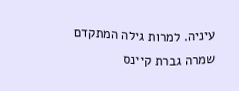עיניה. למרות גילה המתקדם שמרה גברת קיינס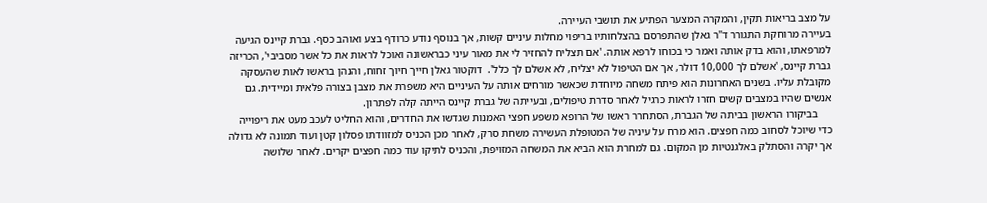על מצב בריאות תקין, והמקרה המצער הפתיע את תושבי העיירה.
בעיירה מרוחקת התגורר ד"ר גאלן שהתפרסם בהצלחותיו בריפוי מחלות עיניים קשות, אך בנוסף נודע כרודף בצע ואוהב כסף. גברת קיינס הגיעה למרפאתו, והוא בדק אותה ואמר כי בכוחו לרפא אותה. 'אם תצליח להחזיר לי את מאור עיני כבראשונה ואוכל לראות את כל אשר מסביבי', הכריזה גברת קיינס, 'אשלם לך 10,000 דולר, אך אם הטיפול לא יצליח, לא אשלם לך כלל'.  דוקטור גאלן חייך חיוך זחוח, והנהן בראשו לאות שהעסקה מקובלת עליו. בשנים האחרונות הוא פיתח משחה מיוחדת שכאשר מורחים אותה על העיניים היא משפרת את מצבן בצורה פלאית ומיידית. גם אנשים שהיו במצבים קשים חזרו לראות כרגיל לאחר סדרת טיפולים, ובעייתה של גברת קיינס הייתה קלה לפתרון.
     בביקורו הראשון בביתה של הגברת, הסתחרר ראשו של הרופא משפע חפצי האמנות שגדשו את החדרים, והוא החליט לעכב מעט את ריפוייה כדי שיוכל לסחוב כמה חפצים. הוא מרח על עיניה של המטופלת העשירה משחת סרק, לאחר מכן הכניס למזוודתו פסלון קטן ועוד תמונה לא גדולה אך יקרה והסתלק באלגנטיות מן המקום. גם למחרת הוא הביא את המשחה המזויפת, והכניס לתיקו עוד כמה חפצים יקרים. לאחר שלושה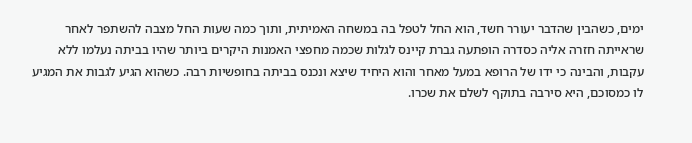ימים, כשהבין שהדבר יעורר חשד, הוא החל לטפל בה במשחה האמיתית, ותוך כמה שעות החל מצבה להשתפר לאחר שראייתה חזרה אליה כסדרה הופתעה גברת קיינס לגלות שכמה מחפצי האמנות היקרים ביותר שהיו בביתה נעלמו ללא עקבות, והבינה כי ידו של הרופא במעל מאחר והוא היחיד שיצא ונכנס בביתה בחופשיות רבה. כשהוא הגיע לגבות את המגיע לו כמסוכם, היא סירבה בתוקף לשלם את שכרו.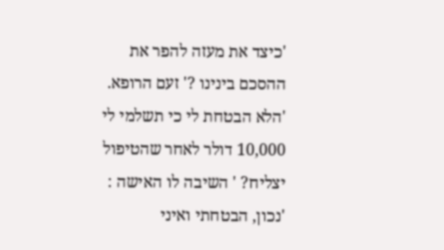'כיצד את מעזה להפר את ההסכם בינינו ?' זעם הרופא. 'הלא הבטחת לי כי תשלמי לי 10,000 דולר לאחר שהטיפול יצליח? ' השיבה לו האישה : 'נכון, הבטחתי ואיני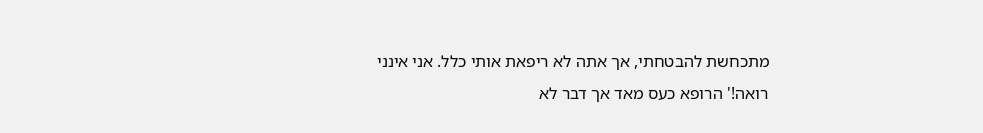מתכחשת להבטחתי, אך אתה לא ריפאת אותי כלל. אני אינני רואה!' הרופא כעס מאד אך דבר לא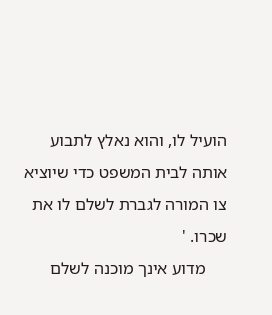הועיל לו, והוא נאלץ לתבוע אותה לבית המשפט כדי שיוציא צו המורה לגברת לשלם לו את שכרו. '
     מדוע אינך מוכנה לשלם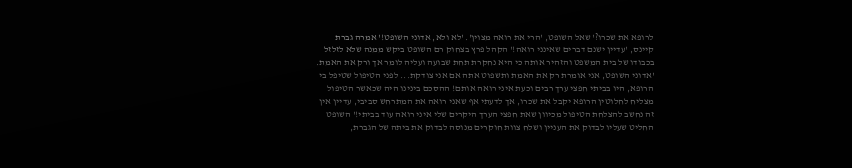לרופא את שכרו?' שאל השופט, 'הרי את רואה מצוין'. 'לא ולא, אדוני השופט!' אמרה גברת קיינס, 'עדיין ישנם דברים שאינני רואה!' הקהל פרץ בצחוק רם השופט ביקש ממנה שלא לזלזל בכבודו של בית המשפט והזהיר אותה כי היא נחקרת תחת שבועה ועליה לומר אך ורק את האמת. 'אדוני השופט, אני אומרת רק את האמת ותשפוט אתה אם אני צודקת... לפני הטיפול שטיפל בי הרופא, היו בביתי חפצי ערך רבים וכעת איני רואה אותם! ההסכם בינינו היה שכאשר הטיפול מצליח לחלוטין הרופא יקבל את שכרו, אך לדעתי אף שאני רואה את המתרחש סביבי, עדיין אין זה נחשב להצלחת הטיפול מכיוון שאת חפצי הערך היקרים שלי איני רואה עוד בביתי!' השופט החליט שעליו לבדוק את העניין ושלח צוות חוקרים מנוסה לבדוק את ביתה של הגברת,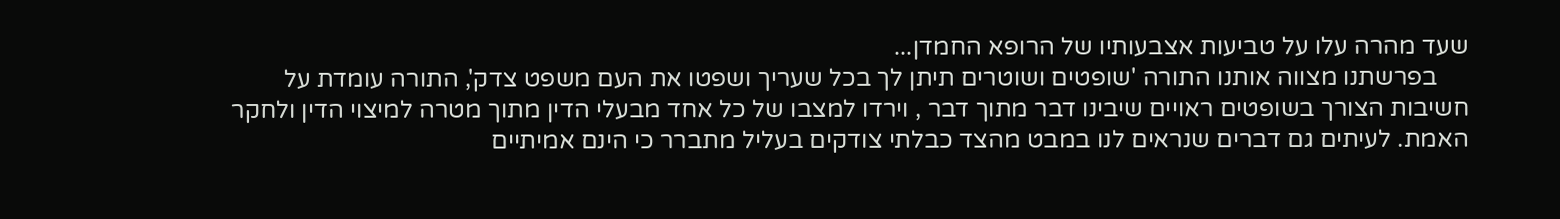שעד מהרה עלו על טביעות אצבעותיו של הרופא החמדן...
     בפרשתנו מצווה אותנו התורה 'שופטים ושוטרים תיתן לך בכל שעריך ושפטו את העם משפט צדק', התורה עומדת על חשיבות הצורך בשופטים ראויים שיבינו דבר מתוך דבר , וירדו למצבו של כל אחד מבעלי הדין מתוך מטרה למיצוי הדין ולחקר האמת. לעיתים גם דברים שנראים לנו במבט מהצד כבלתי צודקים בעליל מתברר כי הינם אמיתיים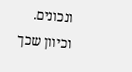ונכונים. וכיוון שכך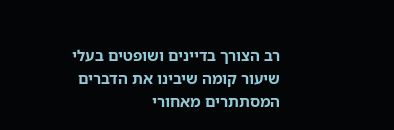רב הצורך בדיינים ושופטים בעלי שיעור קומה שיבינו את הדברים המסתתרים מאחורי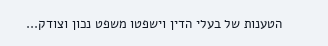הטענות של בעלי הדין וישפטו משפט נכון וצודק...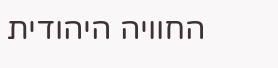החוויה היהודית